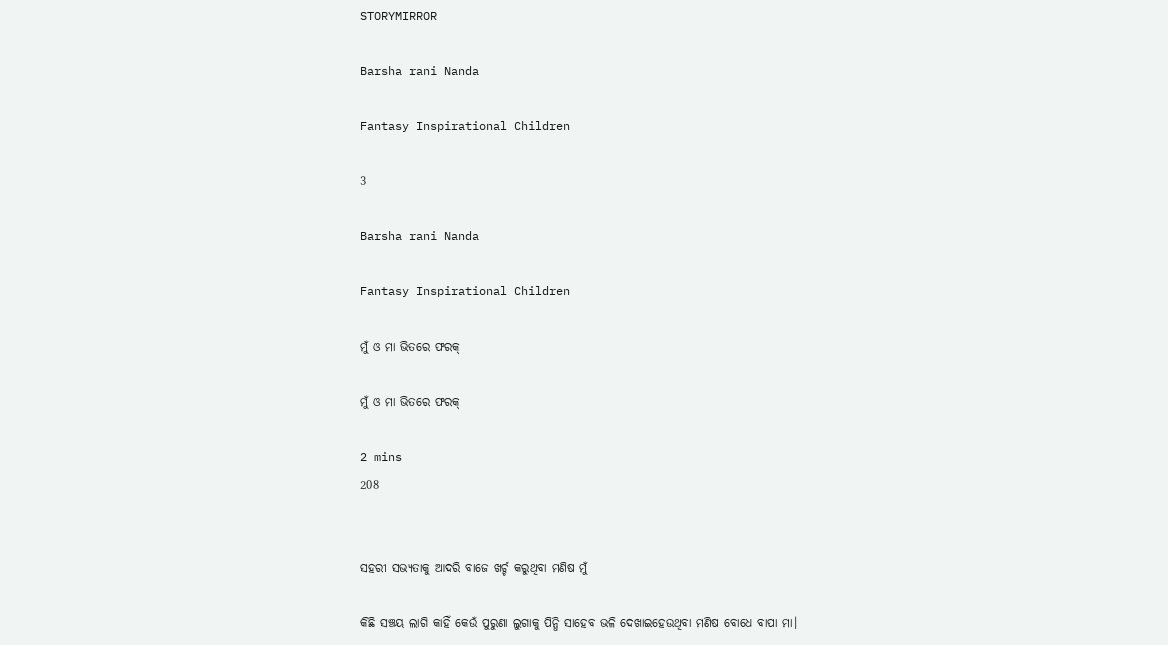STORYMIRROR

Barsha rani Nanda

Fantasy Inspirational Children

3

Barsha rani Nanda

Fantasy Inspirational Children

ମୁଁ ଓ ମା ଭିତରେ ଫରକ୍

ମୁଁ ଓ ମା ଭିତରେ ଫରକ୍

2 mins
208


ସହରୀ ସଭ୍ୟତାକୁ ଆଦରି ବାଜେ ଖର୍ଚ୍ଚ କରୁଥିବା ମଣିଷ ମୁଁ

କିଛି ସଞ୍ଚୟ ଲାଗି କାହିଁ କେଉଁ ପୁରୁଣା ଲୁଗାକୁ ପିନ୍ଧି ସାହେବ ଭଳି ଦେଖାଇହେଉଥିବା ମଣିଷ ବୋଧେ ବାପା ମା।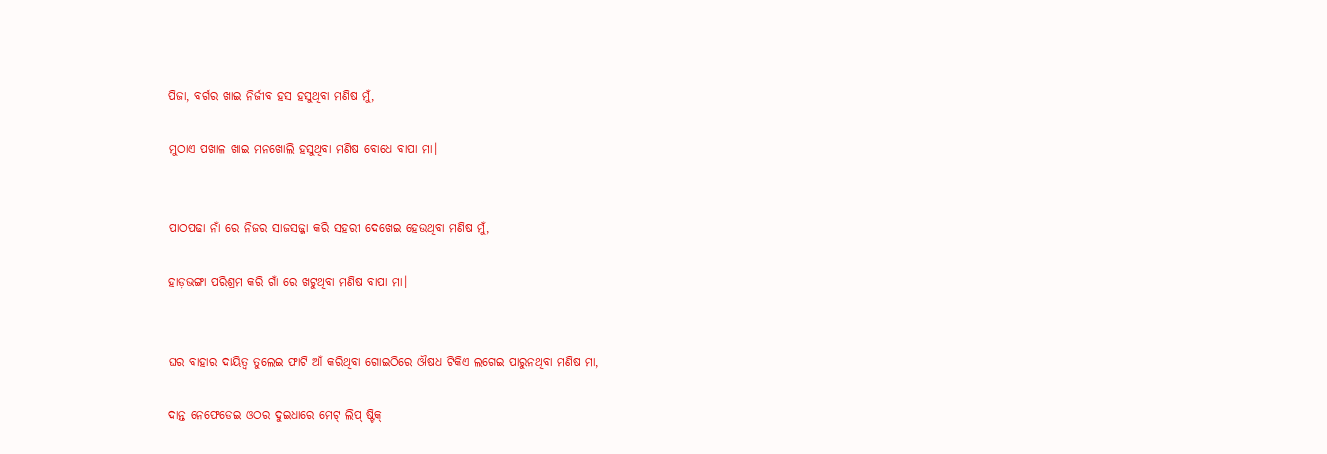ପିଜା, ବର୍ଗର ଖାଇ ନିର୍ଜୀବ ହସ ହସୁଥିବା ମଣିଷ ମୁଁ,

ମୁଠାଏ ପଖାଳ ଖାଇ ମନଖୋଲି ହସୁଥିବା ମଣିଷ ବୋଧେ ବାପା ମା।


ପାଠପଢା ନାଁ ରେ ନିଜର ସାଜସଜ୍ଜା କରି ସହରୀ ଦେଖେଇ ହେଉଥିବା ମଣିଷ ମୁଁ,

ହାଡ଼ଭଙ୍ଗା ପରିଶ୍ରମ କରି ଗାଁ ରେ ଖଟୁଥିବା ମଣିଷ ବାପା ମା।


ଘର ବାହାର ଦାୟିତ୍ଵ ତୁଲେଇ ଫାଟି ଆଁ କରିଥିବା ଗୋଇଠିରେ ଔଷଧ ଟିକିଏ ଲଗେଇ ପାରୁନଥିବା ମଣିଷ ମା,

ଦାନ୍ତ ନେଫେଡେଇ ଓଠର ଦୁଇଧାରେ ମେଟ୍ ଲିପ୍ ଷ୍ଟିକ୍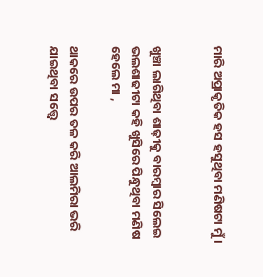ମାରି ଅପ୍ରାକୃତିକ ହସ ହସୁଥିବା ମଣିଷଟା ମୁଁ।


ଖୁଞ୍ଚା ଲାଗିଥିବା ଶାଢ଼ୀକୁ ବାରମ୍ବାର ସିଲେଇ ଭଲଶାଢୀଟା କହି ଖୁସିରେ ପିନ୍ଧୁଥିବା ମଣିଷ ହେଲେ ମା ,

ଥାକରେ ଉପର ତଳ କରି ଆଲମିରା ଭରି ଯାଇଥିବା ସତ୍ତ୍ୱେ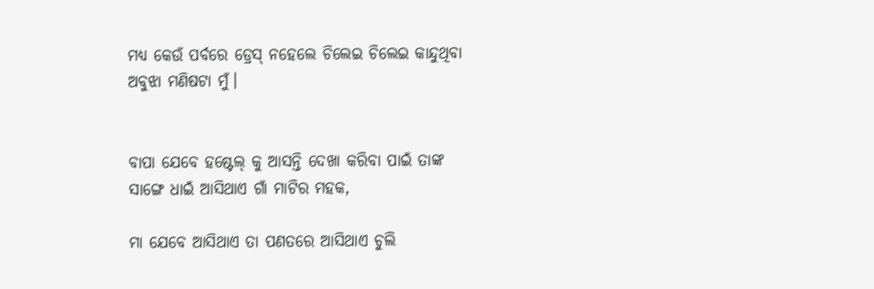ମଧ୍ୟ କେଉଁ ପର୍ବରେ ଡ୍ରେସ୍ ନହେଲେ ଚିଲେଇ ଚିଲେଇ କାନ୍ଦୁଥିବା ଅବୁଝା ମଣିଷଟା ମୁଁ।


ବାପା ଯେବେ ହଷ୍ଟେଲ୍ କୁ ଆସନ୍ତି ଦେଖା କରିବା ପାଇଁ ତାଙ୍କ ସାଙ୍ଗେ ଧାଇଁ ଆସିଥାଏ ଗାଁ ମାଟିର ମହକ,

ମା ଯେବେ ଆସିଥାଏ ତା ପଣତରେ ଆସିଥାଏ ଚୁଲି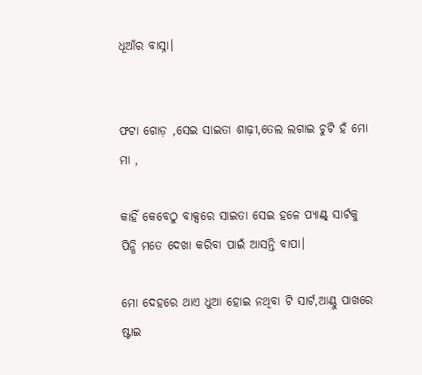ଧୂଆଁର ବାସ୍ନା।


ଫଟା ଗୋଡ଼ ,ସେଇ ସାଇତା ଶାଢ଼ୀ,ତେଲ ଲଗାଇ ଚୁଟି ହଁ ମୋ ମା ,

କାହିଁ କେବେଠୁ ବାକ୍ସରେ ସାଇତା ସେଇ ହଳେ ପ୍ୟାଣ୍ଟ୍ ସାର୍ଟକୁ ପିନ୍ଧି ମତେ ଦେଖା କରିବା ପାଇଁ ଆସନ୍ତି ବାପା।

ମୋ ଦେହରେ ଥାଏ ଧୁଆ ହୋଇ ନଥିବା ଟି ସାର୍ଟ,ଆଣ୍ଠୁ ପାଖରେ ଷ୍ଟାଇ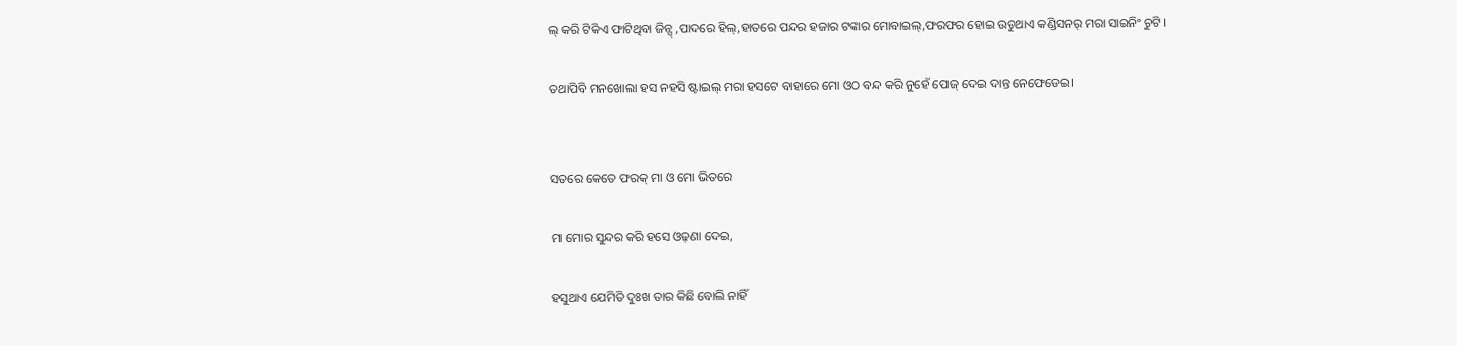ଲ୍ କରି ଟିକିଏ ଫାଟିଥିବା ଜିନ୍ସ୍ ,ପାଦରେ ହିଲ୍,ହାତରେ ପନ୍ଦର ହଜାର ଟଙ୍କାର ମୋବାଇଲ୍,ଫରଫର ହୋଇ ଉଡୁଥାଏ କଣ୍ଡିସନର୍ ମରା ସାଇନିଂ ଚୁଟି ।

ତଥାପିବି ମନଖୋଲା ହସ ନହସି ଷ୍ଟାଇଲ୍ ମରା ହସଟେ ବାହାରେ ମୋ ଓଠ ବନ୍ଦ କରି ନୁହେଁ ପୋଜ୍ ଦେଇ ଦାନ୍ତ ନେଫେଡେଇ।


ସତରେ କେତେ ଫରକ୍ ମା ଓ ମୋ ଭିତରେ

ମା ମୋର ସୁନ୍ଦର କରି ହସେ ଓଢ଼ଣା ଦେଇ,

ହସୁଥାଏ ଯେମିତି ଦୁଃଖ ତାର କିଛି ବୋଲି ନାହିଁ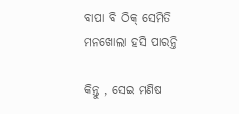ବାପା ବି ଠିକ୍ ସେମିତି ମନଖୋଲା ହସି ପାରନ୍ତି

କିନ୍ତୁ , ସେଇ ମଣିଷ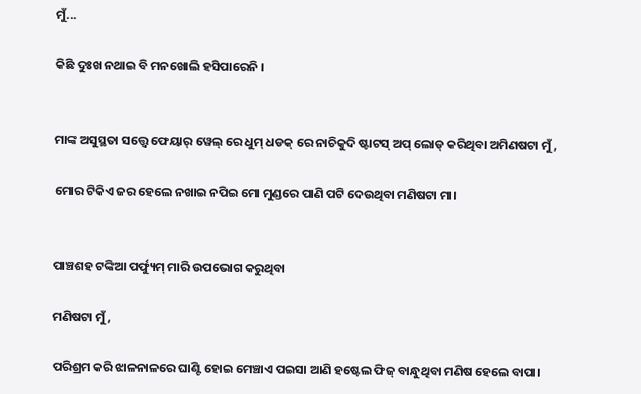ମୁଁ...

କିଛି ଦୁଃଖ ନଥାଇ ବି ମନଖୋଲି ହସିପାରେନି ।


ମାଙ୍କ ଅସୁସ୍ଥତା ସତ୍ତ୍ୱେ ଫେୟାର୍ ୱେଲ୍ ରେ ଧୁମ୍ ଧଡକ୍ ରେ ନାଚିକୁଦି ଷ୍ଟାଟସ୍ ଅପ୍ ଲୋଡ୍ କରିଥିବା ଅମିଣଷଟା ମୁଁ,

ମୋର ଟିକିଏ ଜର ହେଲେ ନଖାଇ ନପିଇ ମୋ ମୁଣ୍ଡରେ ପାଣି ପଟି ଦେଉଥିବା ମଣିଷଟା ମା।


ପାଞ୍ଚଶହ ଟଙ୍କିଆ ପର୍ଫ୍ୟୁମ୍ ମାରି ଉପଭୋଗ କରୁଥିବା

ମଣିଷଟା ମୁଁ,

ପରିଶ୍ରମ କରି ଝାଳନାଳରେ ଘାଣ୍ଟି ହୋଇ ମେଞ୍ଚାଏ ପଇସା ଆଣି ହଷ୍ଟେଲ ଫିଜ୍ ବାନ୍ଧୁଥିବା ମଣିଷ ହେଲେ ବାପା।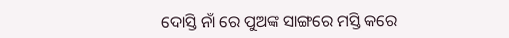ଦୋସ୍ତି ନାଁ ରେ ପୁଅଙ୍କ ସାଙ୍ଗରେ ମସ୍ତି କରେ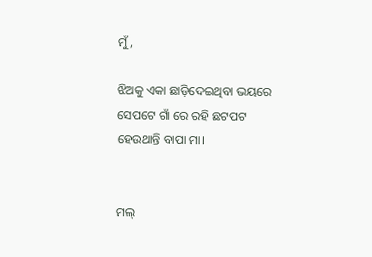ମୁଁ,

ଝିଅକୁ ଏକା ଛାଡ଼ିଦେଇଥିବା ଭୟରେ ସେପଟେ ଗାଁ ରେ ରହି ଛଟପଟ ହେଉଥାନ୍ତି ବାପା ମା।


ମଲ୍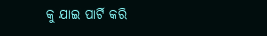କୁ ଯାଇ ପାର୍ଟି କରି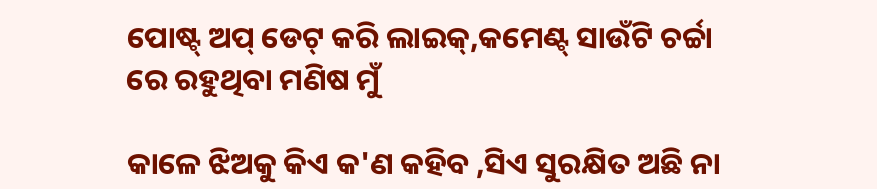ପୋଷ୍ଟ୍ ଅପ୍ ଡେଟ୍ କରି ଲାଇକ୍,କମେଣ୍ଟ୍ ସାଉଁଟି ଚର୍ଚ୍ଚା ରେ ରହୁଥିବା ମଣିଷ ମୁଁ

କାଳେ ଝିଅକୁ କିଏ କ'ଣ କହିବ ,ସିଏ ସୁରକ୍ଷିତ ଅଛି ନା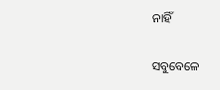ନାହିଁ

ସବୁବେଳେ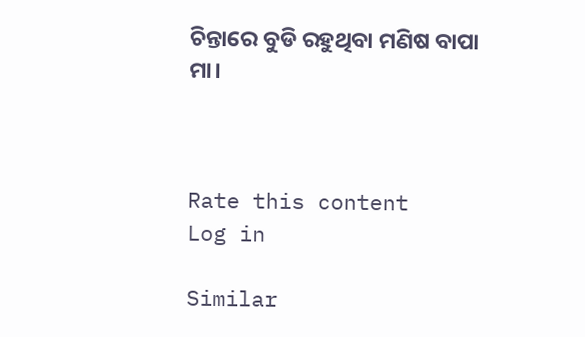ଚିନ୍ତାରେ ବୁଡି ରହୁଥିବା ମଣିଷ ବାପା ମା।



Rate this content
Log in

Similar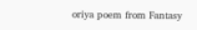oriya poem from Fantasy